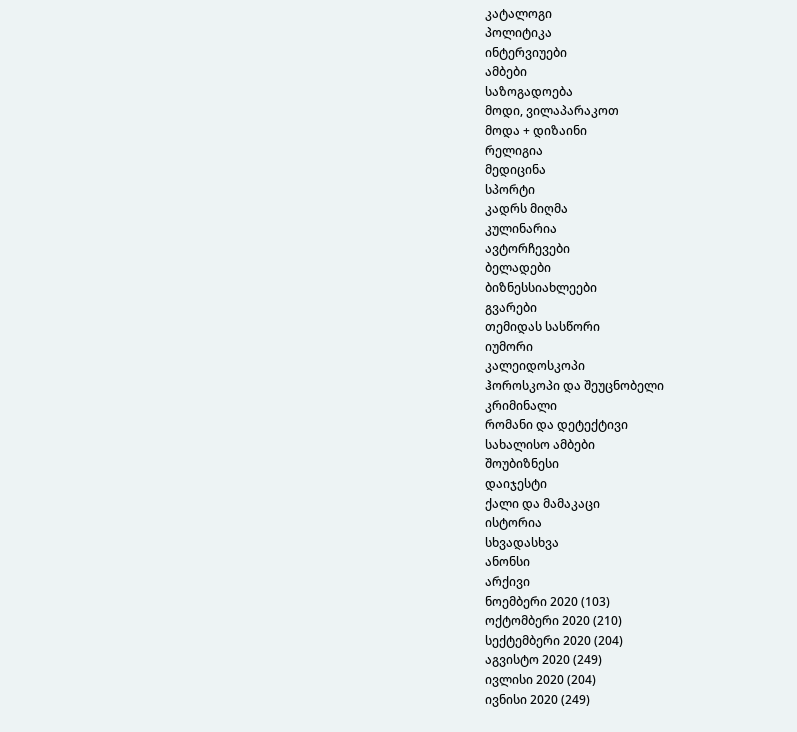კატალოგი
პოლიტიკა
ინტერვიუები
ამბები
საზოგადოება
მოდი, ვილაპარაკოთ
მოდა + დიზაინი
რელიგია
მედიცინა
სპორტი
კადრს მიღმა
კულინარია
ავტორჩევები
ბელადები
ბიზნესსიახლეები
გვარები
თემიდას სასწორი
იუმორი
კალეიდოსკოპი
ჰოროსკოპი და შეუცნობელი
კრიმინალი
რომანი და დეტექტივი
სახალისო ამბები
შოუბიზნესი
დაიჯესტი
ქალი და მამაკაცი
ისტორია
სხვადასხვა
ანონსი
არქივი
ნოემბერი 2020 (103)
ოქტომბერი 2020 (210)
სექტემბერი 2020 (204)
აგვისტო 2020 (249)
ივლისი 2020 (204)
ივნისი 2020 (249)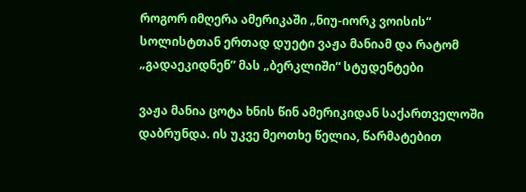როგორ იმღერა ამერიკაში „ნიუ-იორკ ვოისის“ სოლისტთან ერთად დუეტი ვაჟა მანიამ და რატომ „გადაეკიდნენ” მას „ბერკლიში“ სტუდენტები

ვაჟა მანია ცოტა ხნის წინ ამერიკიდან საქართველოში დაბრუნდა. ის უკვე მეოთხე წელია, წარმატებით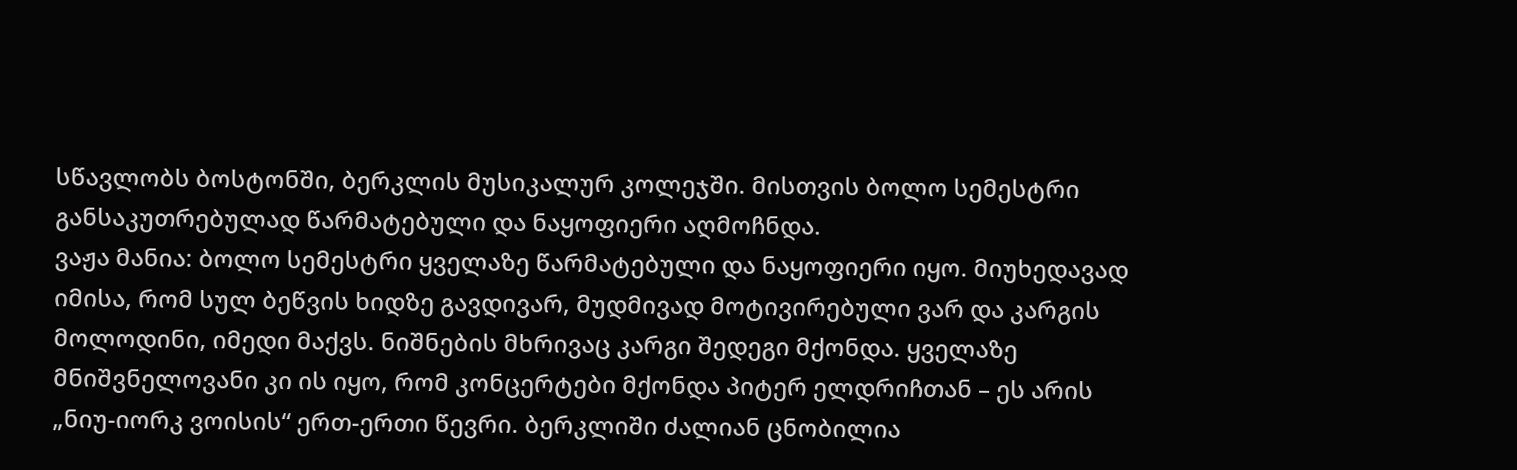სწავლობს ბოსტონში, ბერკლის მუსიკალურ კოლეჯში. მისთვის ბოლო სემესტრი განსაკუთრებულად წარმატებული და ნაყოფიერი აღმოჩნდა.
ვაჟა მანია: ბოლო სემესტრი ყველაზე წარმატებული და ნაყოფიერი იყო. მიუხედავად იმისა, რომ სულ ბეწვის ხიდზე გავდივარ, მუდმივად მოტივირებული ვარ და კარგის მოლოდინი, იმედი მაქვს. ნიშნების მხრივაც კარგი შედეგი მქონდა. ყველაზე მნიშვნელოვანი კი ის იყო, რომ კონცერტები მქონდა პიტერ ელდრიჩთან – ეს არის „ნიუ-იორკ ვოისის“ ერთ-ერთი წევრი. ბერკლიში ძალიან ცნობილია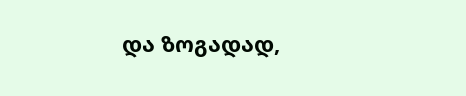და ზოგადად,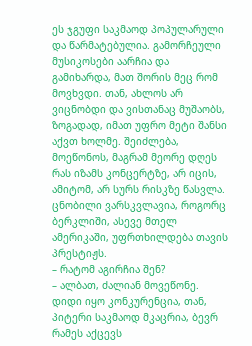ეს ჯგუფი საკმაოდ პოპულარული და წარმატებულია. გამორჩეული მუსიკოსები აარჩია და გამიხარდა, მათ შორის მეც რომ მოვხვდი. თან, ახლოს არ ვიცნობდი და ვისთანაც მუშაობს, ზოგადად, იმათ უფრო მეტი შანსი აქვთ ხოლმე. შეიძლება, მოეწონოს, მაგრამ მეორე დღეს რას იზამს კონცერტზე, არ იცის, ამიტომ, არ სურს რისკზე წასვლა. ცნობილი ვარსკვლავია, როგორც ბერკლიში, ასევე მთელ ამერიკაში, უფრთხილდება თავის პრესტიჟს.
– რატომ აგირჩია შენ?
– ალბათ, ძალიან მოვეწონე.  დიდი იყო კონკურენცია, თან, პიტერი საკმაოდ მკაცრია, ბევრ რამეს აქცევს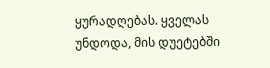ყურადღებას. ყველას უნდოდა, მის დუეტებში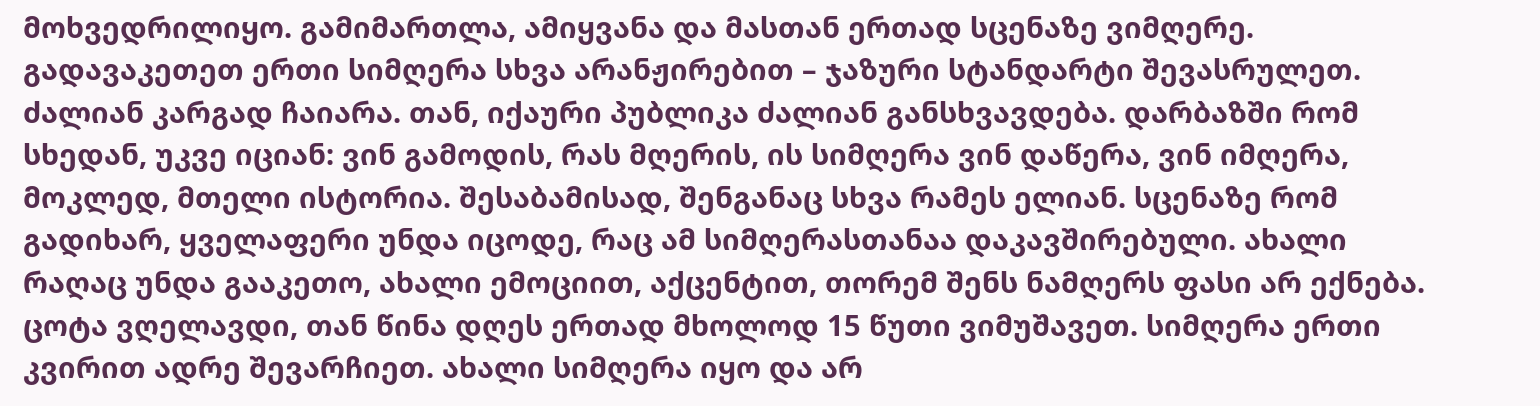მოხვედრილიყო. გამიმართლა, ამიყვანა და მასთან ერთად სცენაზე ვიმღერე. გადავაკეთეთ ერთი სიმღერა სხვა არანჟირებით – ჯაზური სტანდარტი შევასრულეთ. ძალიან კარგად ჩაიარა. თან, იქაური პუბლიკა ძალიან განსხვავდება. დარბაზში რომ სხედან, უკვე იციან: ვინ გამოდის, რას მღერის, ის სიმღერა ვინ დაწერა, ვინ იმღერა, მოკლედ, მთელი ისტორია. შესაბამისად, შენგანაც სხვა რამეს ელიან. სცენაზე რომ გადიხარ, ყველაფერი უნდა იცოდე, რაც ამ სიმღერასთანაა დაკავშირებული. ახალი რაღაც უნდა გააკეთო, ახალი ემოციით, აქცენტით, თორემ შენს ნამღერს ფასი არ ექნება. ცოტა ვღელავდი, თან წინა დღეს ერთად მხოლოდ 15 წუთი ვიმუშავეთ. სიმღერა ერთი კვირით ადრე შევარჩიეთ. ახალი სიმღერა იყო და არ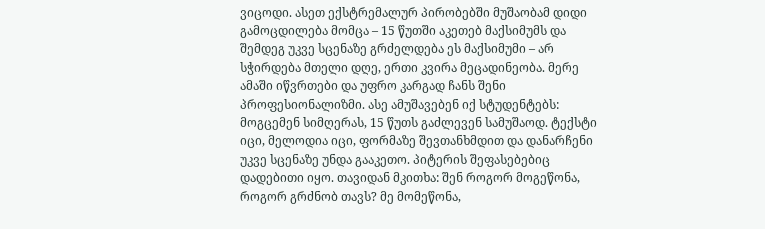ვიცოდი. ასეთ ექსტრემალურ პირობებში მუშაობამ დიდი გამოცდილება მომცა – 15 წუთში აკეთებ მაქსიმუმს და შემდეგ უკვე სცენაზე გრძელდება ეს მაქსიმუმი – არ სჭირდება მთელი დღე, ერთი კვირა მეცადინეობა. მერე ამაში იწვრთები და უფრო კარგად ჩანს შენი პროფესიონალიზმი. ასე ამუშავებენ იქ სტუდენტებს: მოგცემენ სიმღერას, 15 წუთს გაძლევენ სამუშაოდ. ტექსტი იცი, მელოდია იცი, ფორმაზე შევთანხმდით და დანარჩენი უკვე სცენაზე უნდა გააკეთო. პიტერის შეფასებებიც დადებითი იყო. თავიდან მკითხა: შენ როგორ მოგეწონა, როგორ გრძნობ თავს? მე მომეწონა,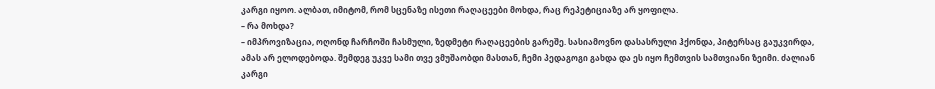კარგი იყოო. ალბათ, იმიტომ, რომ სცენაზე ისეთი რაღაცეები მოხდა, რაც რეპეტიციაზე არ ყოფილა.
– რა მოხდა?
– იმპროვიზაცია, ოღონდ ჩარჩოში ჩასმული, ზედმეტი რაღაცეების გარეშე. სასიამოვნო დასასრული ჰქონდა, პიტერსაც გაუკვირდა, ამას არ ელოდებოდა. შემდეგ უკვე სამი თვე ვმუშაობდი მასთან, ჩემი პედაგოგი გახდა და ეს იყო ჩემთვის სამთვიანი ზეიმი. ძალიან კარგი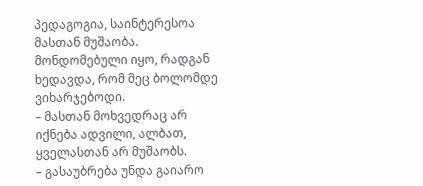პედაგოგია, საინტერესოა მასთან მუშაობა. მონდომებული იყო, რადგან ხედავდა, რომ მეც ბოლომდე ვიხარჯებოდი.
– მასთან მოხვედრაც არ იქნება ადვილი, ალბათ, ყველასთან არ მუშაობს.
– გასაუბრება უნდა გაიარო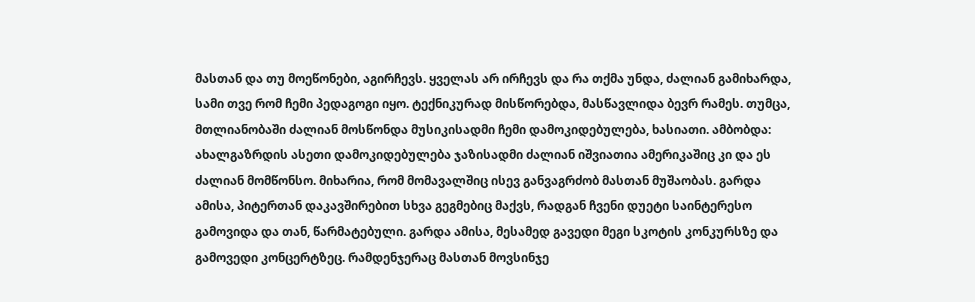მასთან და თუ მოეწონები, აგირჩევს. ყველას არ ირჩევს და რა თქმა უნდა, ძალიან გამიხარდა, სამი თვე რომ ჩემი პედაგოგი იყო. ტექნიკურად მისწორებდა, მასწავლიდა ბევრ რამეს. თუმცა, მთლიანობაში ძალიან მოსწონდა მუსიკისადმი ჩემი დამოკიდებულება, ხასიათი. ამბობდა: ახალგაზრდის ასეთი დამოკიდებულება ჯაზისადმი ძალიან იშვიათია ამერიკაშიც კი და ეს ძალიან მომწონსო. მიხარია, რომ მომავალშიც ისევ განვაგრძობ მასთან მუშაობას. გარდა ამისა, პიტერთან დაკავშირებით სხვა გეგმებიც მაქვს, რადგან ჩვენი დუეტი საინტერესო გამოვიდა და თან, წარმატებული. გარდა ამისა, მესამედ გავედი მეგი სკოტის კონკურსზე და გამოვედი კონცერტზეც. რამდენჯერაც მასთან მოვსინჯე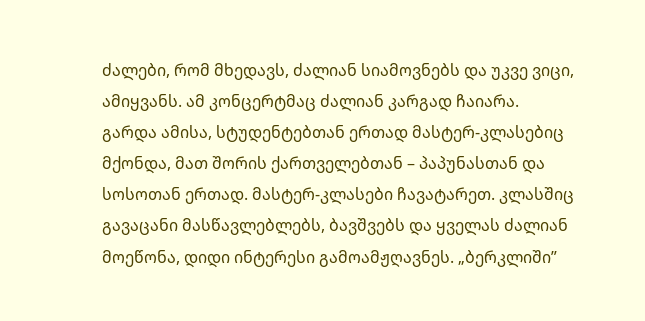ძალები, რომ მხედავს, ძალიან სიამოვნებს და უკვე ვიცი, ამიყვანს. ამ კონცერტმაც ძალიან კარგად ჩაიარა. გარდა ამისა, სტუდენტებთან ერთად მასტერ-კლასებიც მქონდა, მათ შორის ქართველებთან – პაპუნასთან და სოსოთან ერთად. მასტერ-კლასები ჩავატარეთ. კლასშიც გავაცანი მასწავლებლებს, ბავშვებს და ყველას ძალიან მოეწონა, დიდი ინტერესი გამოამჟღავნეს. „ბერკლიში”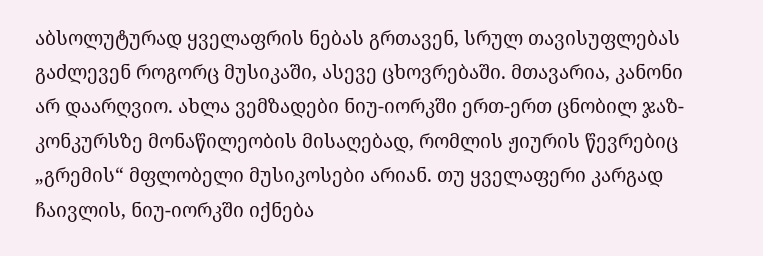აბსოლუტურად ყველაფრის ნებას გრთავენ, სრულ თავისუფლებას გაძლევენ როგორც მუსიკაში, ასევე ცხოვრებაში. მთავარია, კანონი არ დაარღვიო. ახლა ვემზადები ნიუ-იორკში ერთ-ერთ ცნობილ ჯაზ-კონკურსზე მონაწილეობის მისაღებად, რომლის ჟიურის წევრებიც „გრემის“ მფლობელი მუსიკოსები არიან. თუ ყველაფერი კარგად ჩაივლის, ნიუ-იორკში იქნება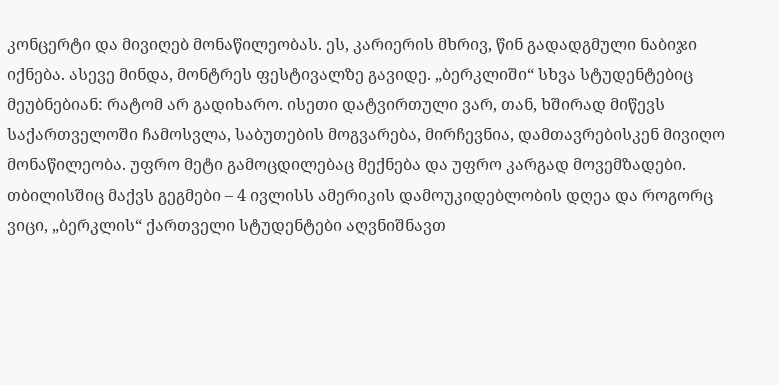კონცერტი და მივიღებ მონაწილეობას. ეს, კარიერის მხრივ, წინ გადადგმული ნაბიჯი იქნება. ასევე მინდა, მონტრეს ფესტივალზე გავიდე. „ბერკლიში“ სხვა სტუდენტებიც მეუბნებიან: რატომ არ გადიხარო. ისეთი დატვირთული ვარ, თან, ხშირად მიწევს საქართველოში ჩამოსვლა, საბუთების მოგვარება, მირჩევნია, დამთავრებისკენ მივიღო მონაწილეობა. უფრო მეტი გამოცდილებაც მექნება და უფრო კარგად მოვემზადები. თბილისშიც მაქვს გეგმები – 4 ივლისს ამერიკის დამოუკიდებლობის დღეა და როგორც ვიცი, „ბერკლის“ ქართველი სტუდენტები აღვნიშნავთ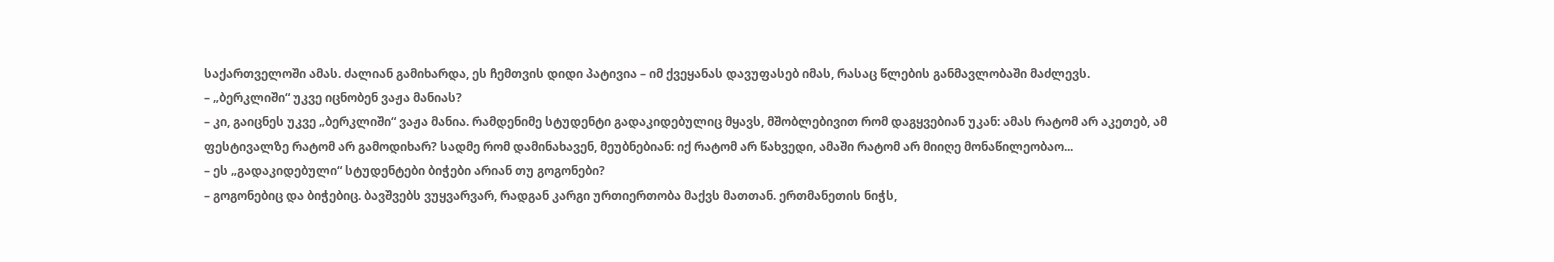საქართველოში ამას. ძალიან გამიხარდა, ეს ჩემთვის დიდი პატივია – იმ ქვეყანას დავუფასებ იმას, რასაც წლების განმავლობაში მაძლევს.
– „ბერკლიში“ უკვე იცნობენ ვაჟა მანიას?
– კი, გაიცნეს უკვე „ბერკლიში“ ვაჟა მანია. რამდენიმე სტუდენტი გადაკიდებულიც მყავს, მშობლებივით რომ დაგყვებიან უკან: ამას რატომ არ აკეთებ, ამ ფესტივალზე რატომ არ გამოდიხარ? სადმე რომ დამინახავენ, მეუბნებიან: იქ რატომ არ წახვედი, ამაში რატომ არ მიიღე მონაწილეობაო...
– ეს „გადაკიდებული“ სტუდენტები ბიჭები არიან თუ გოგონები?
– გოგონებიც და ბიჭებიც. ბავშვებს ვუყვარვარ, რადგან კარგი ურთიერთობა მაქვს მათთან. ერთმანეთის ნიჭს,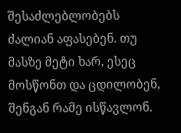შესაძლებლობებს ძალიან აფასებენ. თუ მასზე მეტი ხარ, ესეც მოსწონთ და ცდილობენ, შენგან რამე ისწავლონ.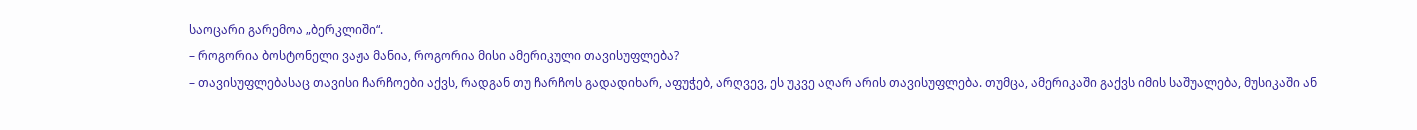საოცარი გარემოა „ბერკლიში“.
– როგორია ბოსტონელი ვაჟა მანია, როგორია მისი ამერიკული თავისუფლება?
– თავისუფლებასაც თავისი ჩარჩოები აქვს, რადგან თუ ჩარჩოს გადადიხარ, აფუჭებ, არღვევ, ეს უკვე აღარ არის თავისუფლება. თუმცა, ამერიკაში გაქვს იმის საშუალება, მუსიკაში ან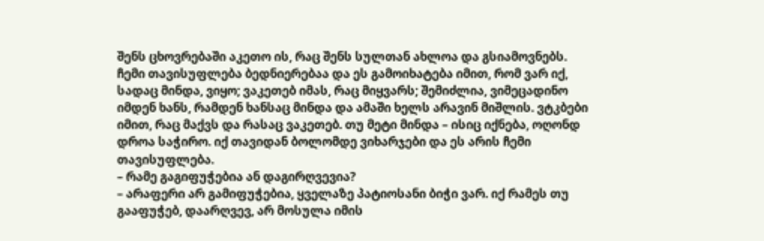შენს ცხოვრებაში აკეთო ის, რაც შენს სულთან ახლოა და გსიამოვნებს. ჩემი თავისუფლება ბედნიერებაა და ეს გამოიხატება იმით, რომ ვარ იქ, სადაც მინდა, ვიყო; ვაკეთებ იმას, რაც მიყვარს; შემიძლია, ვიმეცადინო იმდენ ხანს, რამდენ ხანსაც მინდა და ამაში ხელს არავინ მიშლის. ვტკბები იმით, რაც მაქვს და რასაც ვაკეთებ. თუ მეტი მინდა – ისიც იქნება, ოღონდ დროა საჭირო. იქ თავიდან ბოლომდე ვიხარჯები და ეს არის ჩემი თავისუფლება.
– რამე გაგიფუჭებია ან დაგირღვევია?
– არაფერი არ გამიფუჭებია, ყველაზე პატიოსანი ბიჭი ვარ. იქ რამეს თუ გააფუჭებ, დაარღვევ, არ მოსულა იმის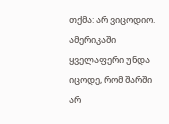თქმა: არ ვიცოდიო. ამერიკაში ყველაფერი უნდა იცოდე, რომ შარში არ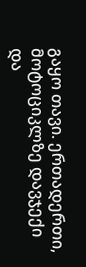გაყო თავი. ერთადერთი, მოტოციკლზე დავჯექი და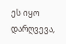ეს იყო დარღვევა,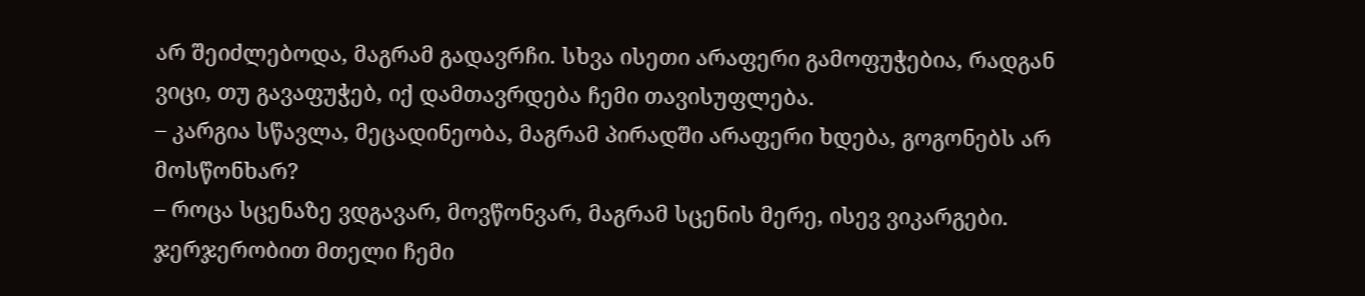არ შეიძლებოდა, მაგრამ გადავრჩი. სხვა ისეთი არაფერი გამოფუჭებია, რადგან ვიცი, თუ გავაფუჭებ, იქ დამთავრდება ჩემი თავისუფლება.
– კარგია სწავლა, მეცადინეობა, მაგრამ პირადში არაფერი ხდება, გოგონებს არ მოსწონხარ?
– როცა სცენაზე ვდგავარ, მოვწონვარ, მაგრამ სცენის მერე, ისევ ვიკარგები. ჯერჯერობით მთელი ჩემი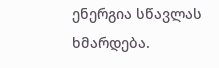ენერგია სწავლას ხმარდება.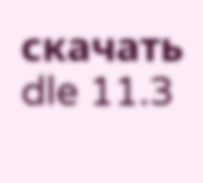скачать dle 11.3